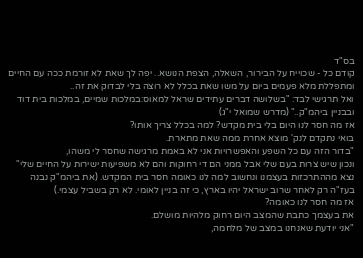בס"ד
קודם כל - שכוייח על הבירור, השאלה, הצפת הנושא.. יפה לך שאת לא זורמת ככה עם החיים ומתפללת מלא פעמים ביום על משו שאת בכלל לא רוצה בלי לבדוק את זה..
ואל תרגישי לבד: "בשלושה דברים עתידים שראל למאוס:במלכות שמיים, במלכות בית דוד ובבניין ביהמ"ק.." (מדרש שמואל י"ג)
אז מה חסר לנו היום בלי בית מקדש? למה בכלל צריך אותו?
בואי נתקדם לנק' מוצא אחרת ממה שאת מתארת.
"בדור הזה עם כל השפע והאפשרויות אני לא באמת מרגישה שחסר לי משהו,
ונכון שיש צרות בעם שלי אבל ממני הם די רחוקות והם לא משפיעות ישירות על החיים שלי"
נצא מההתרכזות בעצמנו ונחשוב למה לנו כאומה חסר בית המקדש. (את ביהמ"ק נבנה בעז"ה רק לאחר שרוב ישראל יהיו בארץ, כי זה בניין לאומי. לא רק בשביל עצמי.)
אז מה חסר לנו כאומה?
את בעצמך כתבת שהמצב היום רחוק מלהיות מושלם.
"אני יודעת שאנחנו במצב של מלחמה,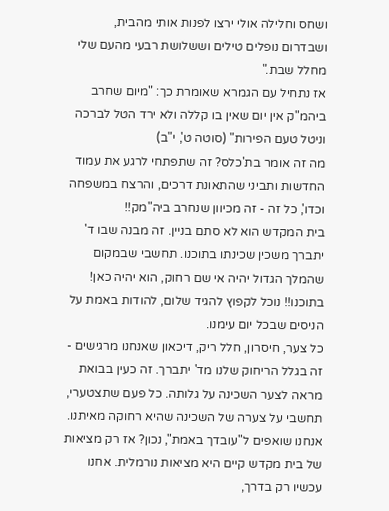ושחס וחלילה אולי ירצו לפנות אותי מהבית,
ושבדרום נופלים טילים וששלושת רבעי מהעם שלי מחלל שבת."
אז נתחיל עם הגמרא שאומרת כך: "מיום שחרב ביהמ"ק אין יום שאין בו קללה ולא ירד הטל לברכה וניטל טעם הפירות" (סוטה ט', י"ב)
מה זה אומר בת'כלס? זה שתפתחי לרגע את עמוד החדשות ותביני שהתאונת דרכים, והרצח במשפחה וכדו', כל זה - זה מכיוון שנחרב ביה"מק!!
בית המקדש הוא לא סתם בניין. זה מבנה שבו ד' יתברך משכין שכינתו בתוכנו. תחשבי שבמקום שהמלך הגדול יהיה אי שם רחוק, הוא יהיה כאן! בתוכנו!! נוכל לקפוץ להגיד שלום, להודות באמת על הניסים שבכל יום עימנו.
כל צער, חיסרון, חלל ריק, דיכאון שאנחנו מרגישים - זה בגלל הריחוק שלנו מד' יתברך. זה כעין בבואת מראה לצער השכינה על גלותה. כל פעם שתצטערי, תחשבי על צערה של השכינה שהיא רחוקה מאיתנו.
אנחנו שואפים ל"עובדך באמת", נכון? אז רק מציאות של בית מקדש קיים היא מציאות נורמלית. אחנו עכשיו רק בדרך,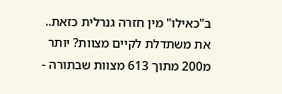ב"כאילו" מין חזרה גנרלית כזאת.. את משתדלת לקיים מצוות? יותר מ200 מתוך 613 מצוות שבתורה -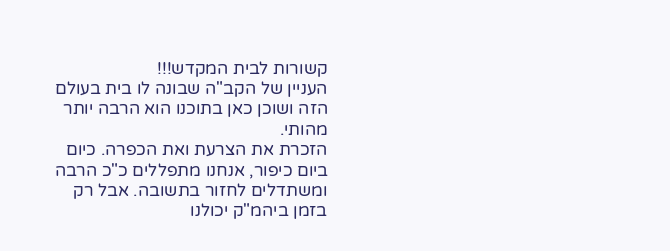קשורות לבית המקדש!!!
העניין של הקב"ה שבונה לו בית בעולם הזה ושוכן כאן בתוכנו הוא הרבה יותר מהותי.
הזכרת את הצרעת ואת הכפרה. כיום ביום כיפור, אנחנו מתפללים כ"כ הרבה ומשתדלים לחזור בתשובה. אבל רק בזמן ביהמ"ק יכולנו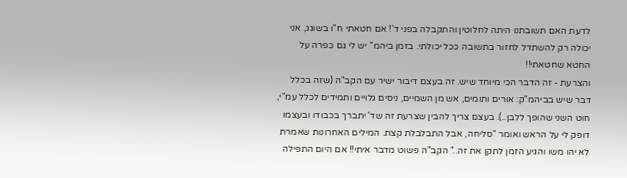לדעת האם תשובתנו היתה לחלוטין והתקבלה בפני ד'! אם חטאתי ח"ו בשוגג, אני יכולה רק להשתדל לחזור בתשובה ככל יכולתי. בזמן ביהמ" יש לי גם כפרה על החטא שחטאתי!!
והצרעת - זה הדבר הכי מיוחד שיש. זה בעצם דיבור ישיר עם הקב"ה (שזה בכלל דבר שיש בביהמ"ק: אורים ותומים, אש מן השמיים, ניסים גלויים ותמידים לכלל עמ"י, חוט השני שהופך ללבן..). בעצם צריך להבין שצרעת זה שד' יתברך בכבודו ובעצמו דופק לי על הראש ואומר "סליחה, אבל התבלבלת קצת. המילים האחרונות שאמרת לא יהו משו והגיע הזמן לתקן את זה.." הקב"ה פשוט מדבר איתי!! אם היום התפילה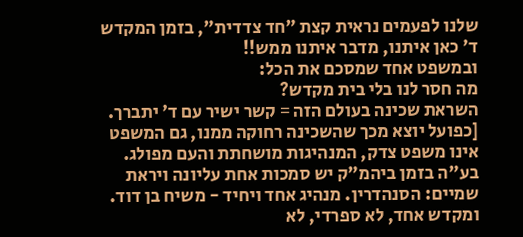שלנו לפעמים נראית קצת "חד צדדית", בזמן המקדש ד' כאן איתנו, מדבר איתנו ממש!!
ובמשפט אחד שמסכם את הכל:
מה חסר לנו בלי בית מקדש?
השראת שכינה בעולם הזה = קשר ישיר עם ד' יתברך.
[כפועל יוצא מכך שהשכינה רחוקה ממנו, גם המשפט אינו משפט צדק, המנהיגות מושחתת והעם מפולג. בע"ה בזמן ביהמ"ק יש סמכות אחת עליונה ויראת שמיים: הסנהדרין. מנהיג אחד ויחיד - משיח בן דוד. ומקדש אחד, לא ספרדי, לא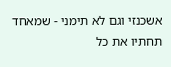אשכנזי וגם לא תימני - שמאחד תחתיו את כל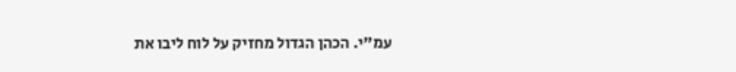עמ"י. הכהן הגדול מחזיק על לוח ליבו את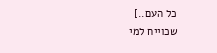כל העם..]
שכוייח למי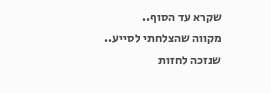שקרא עד הסוף..
מקווה שהצלחתי לסייע..
שנזכה לחזות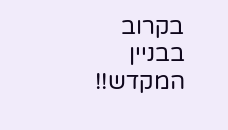בקרוב בבניין המקדש!!